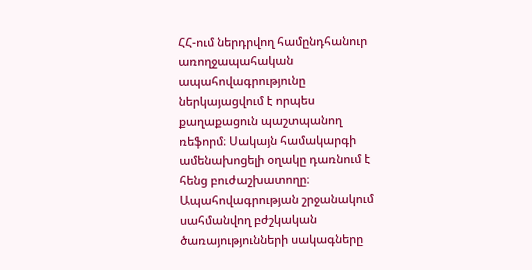ՀՀ-ում ներդրվող համընդհանուր առողջապահական ապահովագրությունը ներկայացվում է որպես քաղաքացուն պաշտպանող ռեֆորմ։ Սակայն համակարգի ամենախոցելի օղակը դառնում է հենց բուժաշխատողը։
Ապահովագրության շրջանակում սահմանվող բժշկական ծառայությունների սակագները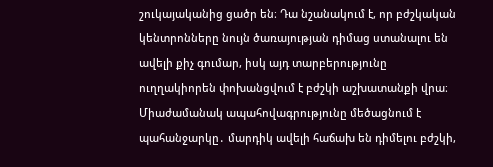շուկայականից ցածր են։ Դա նշանակում է, որ բժշկական կենտրոնները նույն ծառայության դիմաց ստանալու են ավելի քիչ գումար, իսկ այդ տարբերությունը ուղղակիորեն փոխանցվում է բժշկի աշխատանքի վրա։
Միաժամանակ ապահովագրությունը մեծացնում է պահանջարկը․ մարդիկ ավելի հաճախ են դիմելու բժշկի,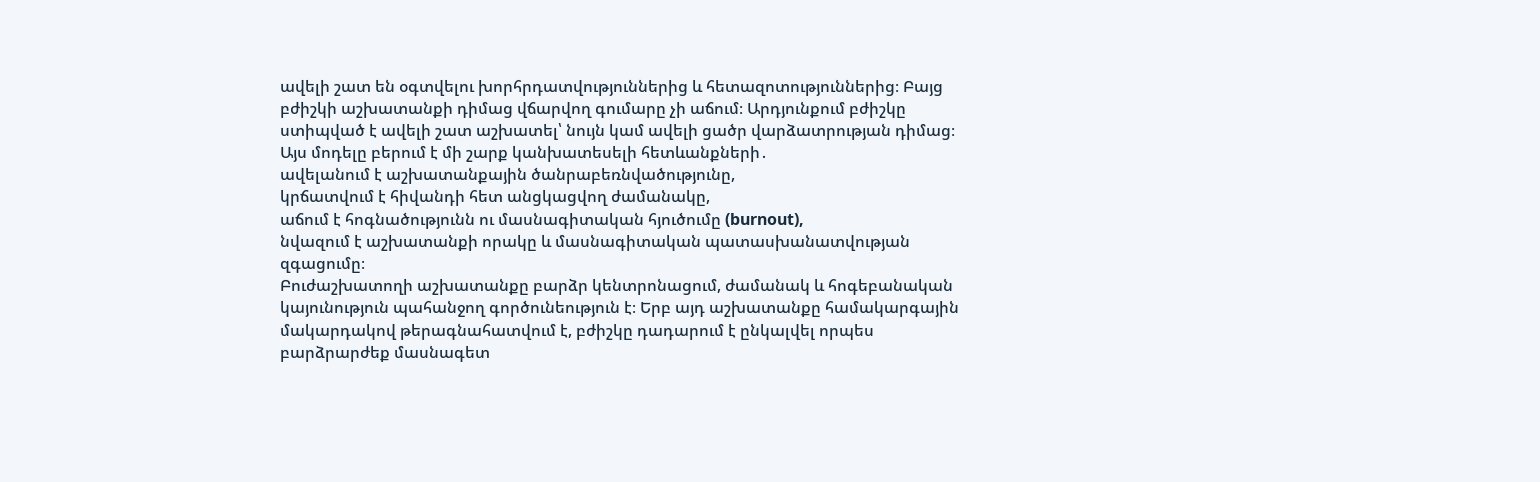ավելի շատ են օգտվելու խորհրդատվություններից և հետազոտություններից։ Բայց բժիշկի աշխատանքի դիմաց վճարվող գումարը չի աճում։ Արդյունքում բժիշկը ստիպված է ավելի շատ աշխատել՝ նույն կամ ավելի ցածր վարձատրության դիմաց։
Այս մոդելը բերում է մի շարք կանխատեսելի հետևանքների․
ավելանում է աշխատանքային ծանրաբեռնվածությունը,
կրճատվում է հիվանդի հետ անցկացվող ժամանակը,
աճում է հոգնածությունն ու մասնագիտական հյուծումը (burnout),
նվազում է աշխատանքի որակը և մասնագիտական պատասխանատվության զգացումը։
Բուժաշխատողի աշխատանքը բարձր կենտրոնացում, ժամանակ և հոգեբանական կայունություն պահանջող գործունեություն է։ Երբ այդ աշխատանքը համակարգային մակարդակով թերագնահատվում է, բժիշկը դադարում է ընկալվել որպես բարձրարժեք մասնագետ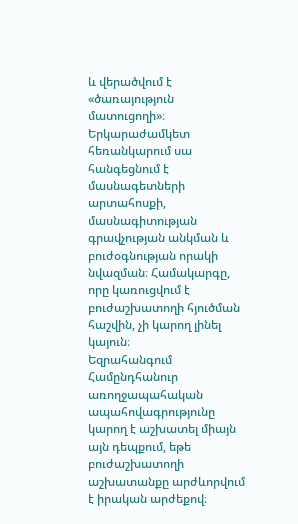և վերածվում է «ծառայություն մատուցողի»։
Երկարաժամկետ հեռանկարում սա հանգեցնում է մասնագետների արտահոսքի, մասնագիտության գրավչության անկման և բուժօգնության որակի նվազման։ Համակարգը, որը կառուցվում է բուժաշխատողի հյուծման հաշվին, չի կարող լինել կայուն։
Եզրահանգում
Համընդհանուր առողջապահական ապահովագրությունը կարող է աշխատել միայն այն դեպքում, եթե բուժաշխատողի աշխատանքը արժևորվում է իրական արժեքով։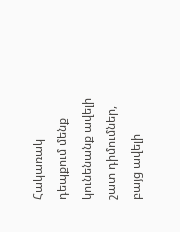Հակառակ դեպքում մենք կունենանք ավելի շատ դիմումներ, բայց ավելի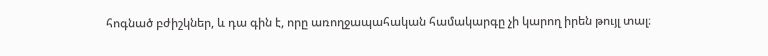հոգնած բժիշկներ, և դա գին է, որը առողջապահական համակարգը չի կարող իրեն թույլ տալ։